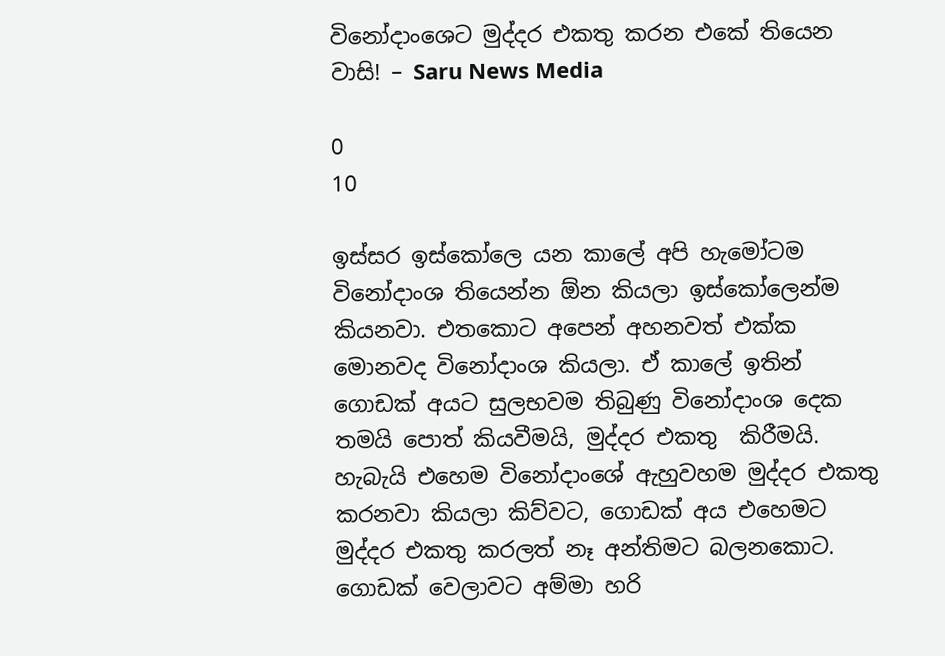විනෝදාංශෙට මුද්දර එකතු කරන එකේ තියෙන වාසි! – Saru News Media

0
10

ඉස්සර ඉස්කෝලෙ යන කාලේ අපි හැමෝටම විනෝදාංශ තියෙන්න ඕන කියලා ඉස්කෝලෙන්ම කියනවා. එතකොට අපෙන් අහනවත් එක්ක මොනවද විනෝදාංශ කියලා. ඒ කාලේ ඉතින් ගොඩක් අයට සුලභවම තිබුණු විනෝදාංශ දෙක තමයි පොත් කියවීමයි, මුද්දර එකතු  කිරීමයි. හැබැයි එහෙම විනෝදාංශේ ඇහුවහම මුද්දර එකතු කරනවා කියලා කිව්වට, ගොඩක් අය එහෙමට මුද්දර එකතු කරලත් නෑ අන්තිමට බලනකොට. ගොඩක් වෙලාවට අම්මා හරි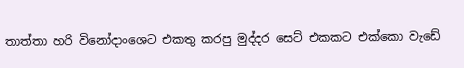තාත්තා හරි විනෝදාංශෙට එකතු කරපු මුද්දර සෙට් එකකට එක්කො වැඩේ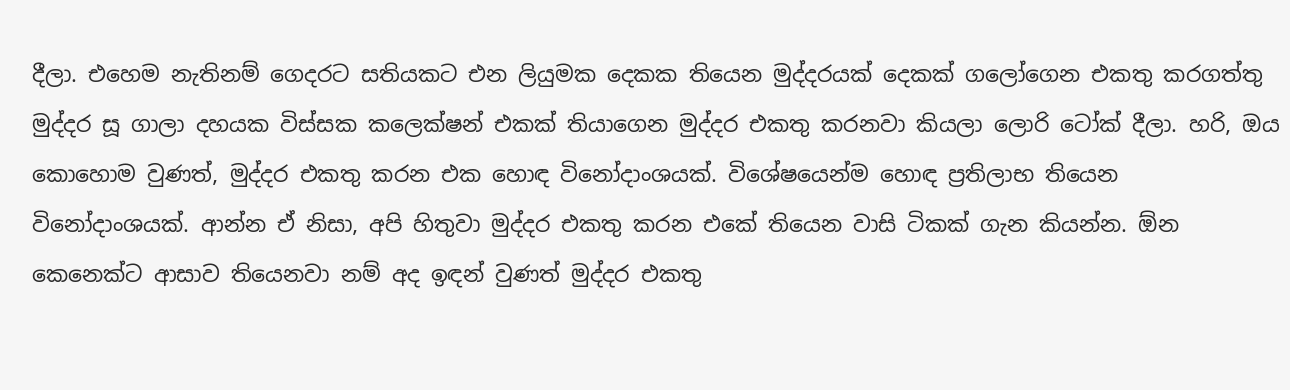දීලා. එහෙම නැතිනම් ගෙදරට සතියකට එන ලියුමක දෙකක තියෙන මුද්දරයක් දෙකක් ගලෝගෙන එකතු කරගත්තු මුද්දර සූ ගාලා දහයක විස්සක කලෙක්ෂන් එකක් තියාගෙන මුද්දර එකතු කරනවා කියලා ලොරි ටෝක් දීලා. හරි, ඔය කොහොම වුණත්, මුද්දර එකතු කරන එක හොඳ විනෝදාංශයක්. විශේෂයෙන්ම හොඳ ප්‍රතිලාභ තියෙන විනෝදාංශයක්. ආන්න ඒ නිසා, අපි හිතුවා මුද්දර එකතු කරන එකේ තියෙන වාසි ටිකක් ගැන කියන්න. ඕන කෙනෙක්ට ආසාව තියෙනවා නම් අද ඉඳන් වුණත් මුද්දර එකතු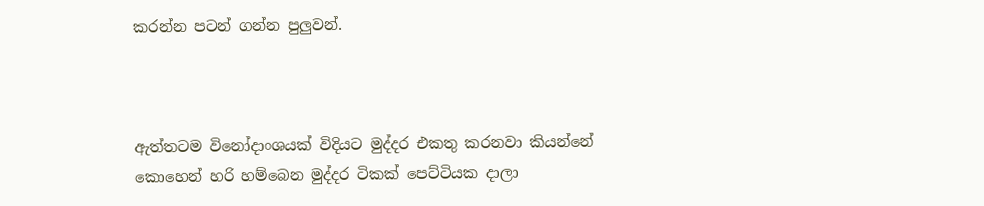කරන්න පටන් ගන්න පුලුවන්.



ඇත්තටම විනෝදාංශයක් විදියට මුද්දර එකතු කරනවා කියන්නේ කොහෙන් හරි හම්බෙන මුද්දර ටිකක් පෙට්ටියක දාලා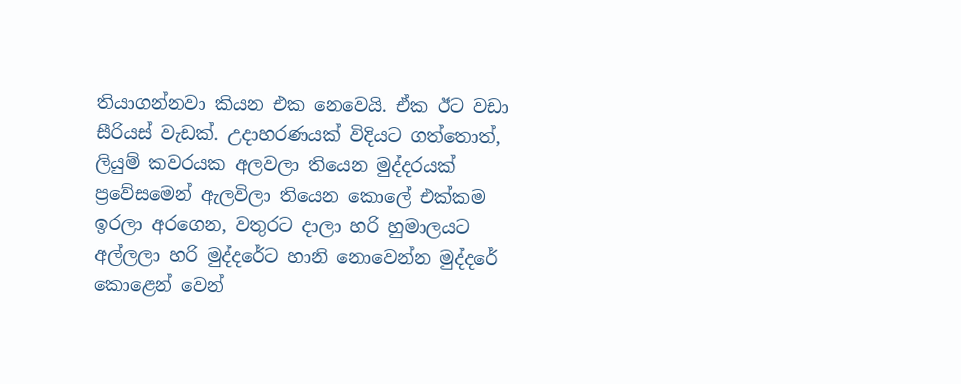තියාගන්නවා කියන එක නෙවෙයි. ඒක ඊට වඩා සීරියස් වැඩක්. උදාහරණයක් විදියට ගත්තොත්, ලියුම් කවරයක අලවලා තියෙන මුද්දරයක් ප්‍රවේසමෙන් ඇලවිලා තියෙන කොලේ එක්කම ඉරලා අරගෙන, වතුරට දාලා හරි හුමාලයට අල්ලලා හරි මුද්දරේට හානි නොවෙන්න මුද්දරේ කොළෙන් වෙන්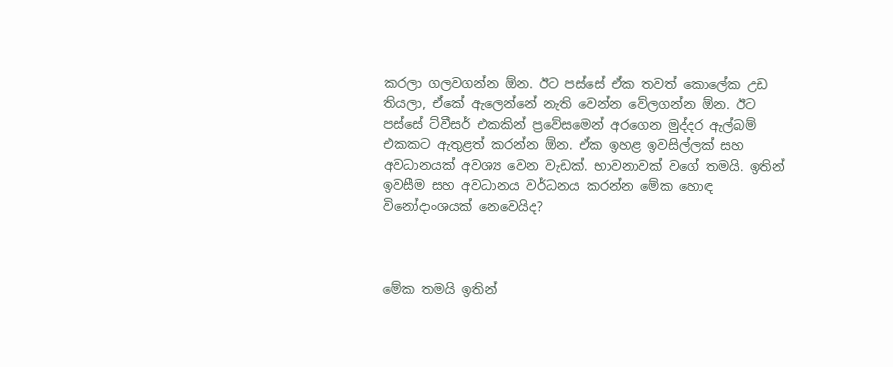කරලා ගලවගන්න ඕන. ඊට පස්සේ ඒක තවත් කොලේක උඩ තියලා, ඒකේ ඇලෙන්නේ නැති වෙන්න වේලගන්න ඕන. ඊට පස්සේ ට්වීසර් එකකින් ප්‍රවේසමෙන් අරගෙන මුද්දර ඇල්බම් එකකට ඇතුළත් කරන්න ඕන. ඒක ඉහළ ඉවසිල්ලක් සහ අවධානයක් අවශ්‍ය වෙන වැඩක්. භාවනාවක් වගේ තමයි. ඉතින් ඉවසීම සහ අවධානය වර්ධනය කරන්න මේක හොඳ විනෝදාංශයක් නෙවෙයිද?



මේක තමයි ඉතින්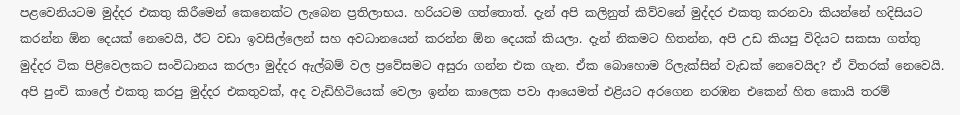පළවෙනියටම මුද්දර එකතු කිරීමෙන් කෙනෙක්ට ලැබෙන ප්‍රතිලාභය. හරියටම ගත්තොත්. දැන් අපි කලිනුත් කිව්වනේ මුද්දර එකතු කරනවා කියන්නේ හදිසියට කරන්න ඕන දෙයක් නෙවෙයි, ඊට වඩා ඉවසිල්ලෙන් සහ අවධානයෙන් කරන්න ඕන දෙයක් කියලා. දැන් නිකමට හිතන්න, අපි උඩ කියපු විදියට සකසා ගත්තු මුද්දර ටික පිළිවෙලකට සංවිධානය කරලා මුද්දර ඇල්බම් වල ප්‍රවේසමට අසුරා ගන්න එක ගැන. ඒක බොහොම රිලැක්සින් වැඩක් නෙවෙයිද? ඒ විතරක් නෙවෙයි. අපි පුංචි කාලේ එකතු කරපු මුද්දර එකතුවක්, අද වැඩිහිටියෙක් වෙලා ඉන්න කාලෙක පවා ආයෙමත් එළියට අරගෙන නරඹන එකෙන් හිත කොයි තරම්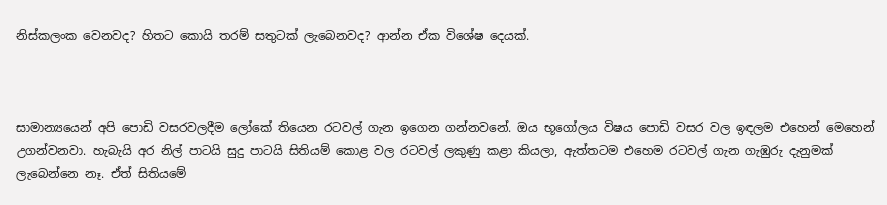නිස්කලංක වෙනවද? හිතට කොයි තරම් සතුටක් ලැබෙනවද? ආන්න ඒක විශේෂ දෙයක්.



සාමාන්‍යයෙන් අපි පොඩි වසරවලදීම ලෝකේ තියෙන රටවල් ගැන ඉගෙන ගන්නවනේ. ඔය භූගෝලය විෂය පොඩි වසර වල ඉඳලම එහෙන් මෙහෙන් උගන්වනවා. හැබැයි අර නිල් පාටයි සුදු පාටයි සිතියම් කොළ වල රටවල් ලකුණු කළා කියලා, ඇත්තටම එහෙම රටවල් ගැන ගැඹුරු දැනුමක් ලැබෙන්නෙ නෑ. ඒත් සිතියමේ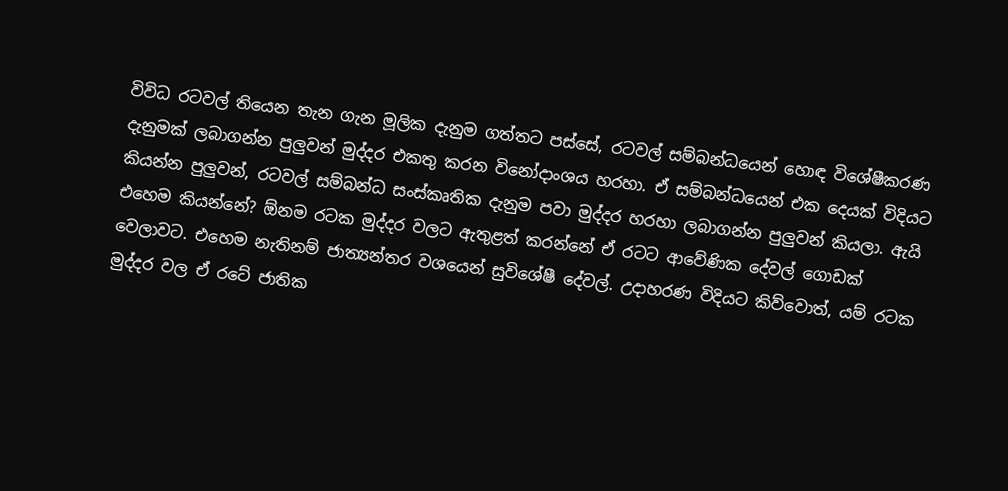විවිධ රටවල් තියෙන තැන ගැන මූලික දැනුම ගත්තට පස්සේ, රටවල් සම්බන්ධයෙන් හොඳ විශේෂීකරණ දැනුමක් ලබාගන්න පුලුවන් මුද්දර එකතු කරන විනෝදාංශය හරහා. ඒ සම්බන්ධයෙන් එක දෙයක් විදියට කියන්න පුලුවන්, රටවල් සම්බන්ධ සංස්කෘතික දැනුම පවා මුද්දර හරහා ලබාගන්න පුලුවන් කියලා. ඇයි එහෙම කියන්නේ? ඕනම රටක මුද්දර වලට ඇතුළත් කරන්නේ ඒ රටට ආවේණික දේවල් ගොඩක් වෙලාවට. එහෙම නැතිනම් ජාත්‍යන්තර වශයෙන් සුවිශේෂී දේවල්. උදාහරණ විදියට කිව්වොත්, යම් රටක මුද්දර වල ඒ රටේ ජාතික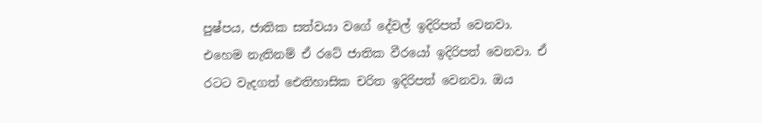පුෂ්පය, ජාතික සත්වයා වගේ දේවල් ඉදිරිපත් වෙනවා. එහෙම නැතිනම් ඒ රටේ ජාතික වීරයෝ ඉදිරිපත් වෙනවා. ඒ රටට වැදගත් ඓතිහාසික චරිත ඉදිරිපත් වෙනවා. ඔය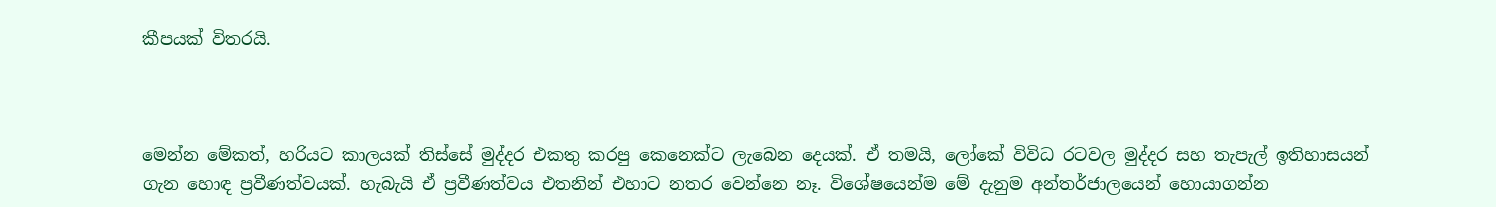කීපයක් විතරයි.



මෙන්න මේකත්, හරියට කාලයක් තිස්සේ මුද්දර එකතු කරපු කෙනෙක්ට ලැබෙන දෙයක්. ඒ තමයි, ලෝකේ විවිධ රටවල මුද්දර සහ තැපැල් ඉතිහාසයන් ගැන හොඳ ප්‍රවීණත්වයක්. හැබැයි ඒ ප්‍රවීණත්වය එතනින් එහාට නතර වෙන්නෙ නෑ. විශේෂයෙන්ම මේ දැනුම අන්තර්ජාලයෙන් හොයාගන්න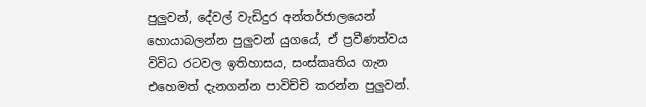පුලුවන්, දේවල් වැඩිදුර අන්තර්ජාලයෙන් හොයාබලන්න පුලුවන් යුගයේ, ඒ ප්‍රවීණත්වය විවිධ රටවල ඉතිහාසය, සංස්කෘතිය ගැන එහෙමත් දැනගන්න පාවිච්චි කරන්න පුලුවන්.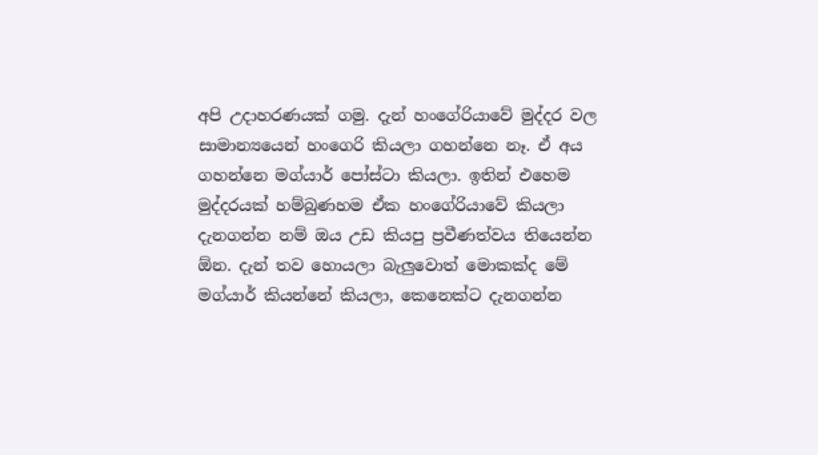අපි උදාහරණයක් ගමු. දැන් හංගේරියාවේ මුද්දර වල සාමාන්‍යයෙන් හංගෙරි කියලා ගහන්නෙ නෑ. ඒ අය ගහන්නෙ මග්යාර් පෝස්ටා කියලා. ඉතින් එහෙම මුද්දරයක් හම්බුණහම ඒක හංගේරියාවේ කියලා දැනගන්න නම් ඔය උඩ කියපු ප්‍රවීණත්වය තියෙන්න ඕන. දැන් තව හොයලා බැලුවොත් මොකක්ද මේ මග්යාර් කියන්නේ කියලා, කෙනෙක්ට දැනගන්න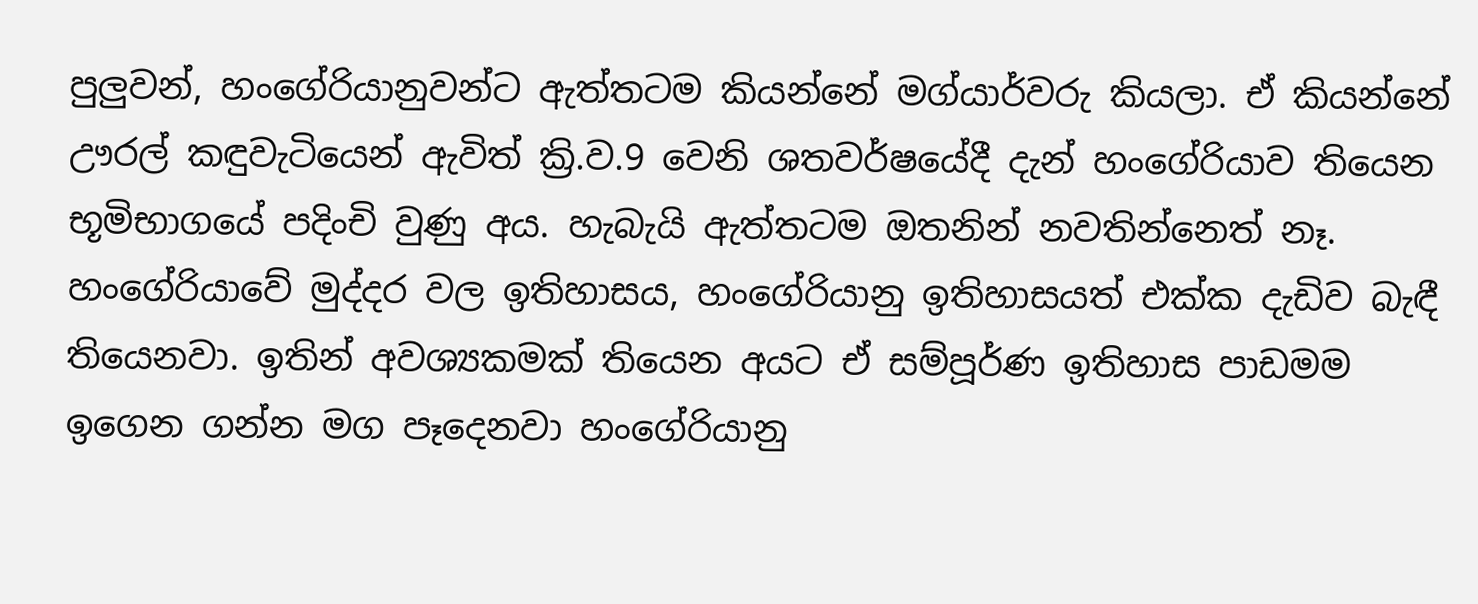පුලුවන්, හංගේරියානුවන්ට ඇත්තටම කියන්නේ මග්යාර්වරු කියලා. ඒ කියන්නේ ඌරල් කඳුවැටියෙන් ඇවිත් ක්‍රි.ව.9 වෙනි ශතවර්ෂයේදී දැන් හංගේරියාව තියෙන භූමිභාගයේ පදිංචි වුණු අය. හැබැයි ඇත්තටම ඔතනින් නවතින්නෙත් නෑ. හංගේරියාවේ මුද්දර වල ඉතිහාසය, හංගේරියානු ඉතිහාසයත් එක්ක දැඩිව බැඳී තියෙනවා. ඉතින් අවශ්‍යකමක් තියෙන අයට ඒ සම්පූර්ණ ඉතිහාස පාඩමම ඉගෙන ගන්න මග පෑදෙනවා හංගේරියානු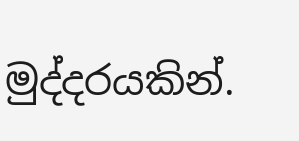මුද්දරයකින්.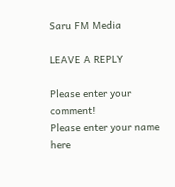Saru FM Media

LEAVE A REPLY

Please enter your comment!
Please enter your name here